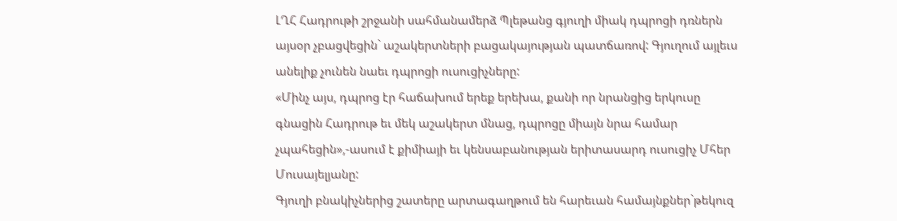ԼՂՀ Հադրութի շրջանի սահմանամերձ Պլեթանց գյուղի միակ դպրոցի դռներն այսօր չբացվեցին` աշակերտների բացակայության պատճառով: Գյուղում այլեւս անելիք չունեն նաեւ դպրոցի ուսուցիչները:
«Մինչ այս, դպրոց էր հաճախում երեք երեխա, քանի որ նրանցից երկուսը գնացին Հադրութ եւ մեկ աշակերտ մնաց, դպրոցը միայն նրա համար չպահեցին»,-ասում է քիմիայի եւ կենսաբանության երիտասարդ ուսուցիչ Մհեր Մուսայելյանը:
Գյուղի բնակիչներից շատերը արտագաղթում են հարեւան համայնքներ`թեկուզ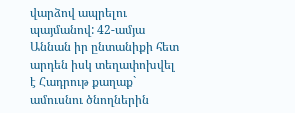վարձով ապրելու պայմանով: 42-ամյա Աննան իր ընտանիքի հետ արդեն իսկ տեղափոխվել է Հադրութ քաղաք` ամուսնու ծնողներին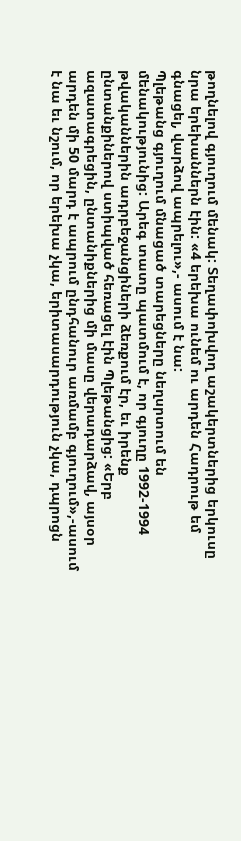թողնելով գյուղում մենակ: Տեղափոխվող աշակերտներից երկուսը նրա երեխաններն էին: «4 երեխա ունեմ ու արդեն Հադրութ եմ գնացել, վարձով ապրելու»,- ասում է նա:
Պլեթանց գյուղում մնացած տարեցները նեղսրտում են մենակությունից: Արեգ տատը պատմում է, որ գյուղը 1992-1994 թվականներին ադրբեջանցիների ձեռքում էր, եւ իրենք ընտանքիներով ստիպված հեռացել էին Պլեթանցից: «Երբ ազատագրեցին, ընտանիքներից մի մասը վերադարձավ, այսօր արդեն մի 50 մարդ է ապրում ընդհանուր առմամբ գյուղում»,-ասում է նա եւ նշում, որ երեխա չկա, երիտասարդություն չկա, դպրոցն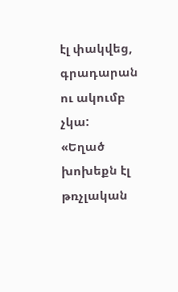էլ փակվեց, գրադարան ու ակումբ չկա:
«Եղած խոխեքն էլ թռչլական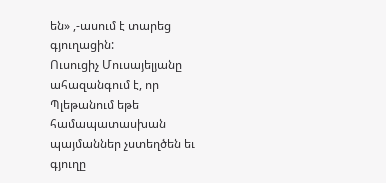են» ,-ասում է տարեց գյուղացին:
Ուսուցիչ Մուսայելյանը ահազանգում է, որ Պլեթանում եթե համապատասխան պայմաններ չստեղծեն եւ գյուղը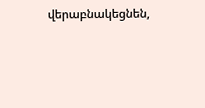վերաբնակեցնեն,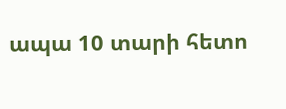ապա 10 տարի հետո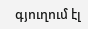գյուղում էլ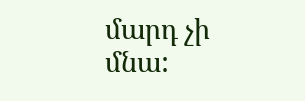մարդ չի մնա: